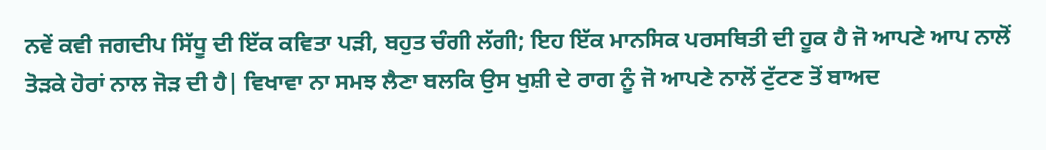ਨਵੇਂ ਕਵੀ ਜਗਦੀਪ ਸਿੱਧੂ ਦੀ ਇੱਕ ਕਵਿਤਾ ਪੜੀ, ਬਹੁਤ ਚੰਗੀ ਲੱਗੀ; ਇਹ ਇੱਕ ਮਾਨਸਿਕ ਪਰਸਥਿਤੀ ਦੀ ਹੂਕ ਹੈ ਜੋ ਆਪਣੇ ਆਪ ਨਾਲੋਂ ਤੋੜਕੇ ਹੋਰਾਂ ਨਾਲ ਜੋੜ ਦੀ ਹੈ| ਵਿਖਾਵਾ ਨਾ ਸਮਝ ਲੈਣਾ ਬਲਕਿ ਉਸ ਖੁਸ਼ੀ ਦੇ ਰਾਗ ਨੂੰ ਜੋ ਆਪਣੇ ਨਾਲੋਂ ਟੁੱਟਣ ਤੋਂ ਬਾਅਦ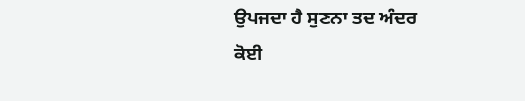ਉਪਜਦਾ ਹੈ ਸੁਣਨਾ ਤਦ ਅੰਦਰ ਕੋਈ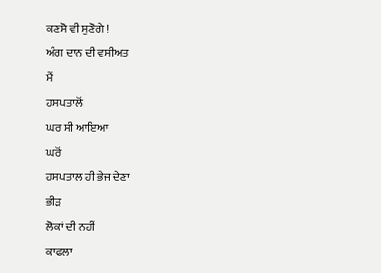ਕਣਸੋ ਵੀ ਸੁਣੋਗੇ !
ਅੰਗ ਦਾਨ ਦੀ ਵਸੀਅਤ
ਮੈਂ
ਹਸਪਤਾਲੋਂ
ਘਰ ਸੀ ਆਇਆ
ਘਰੋਂ
ਹਸਪਤਾਲ ਹੀ ਭੇਜ ਦੇਣਾ
ਭੀੜ
ਲੋਕਾਂ ਦੀ ਨਹੀਂ
ਕਾਫਲਾ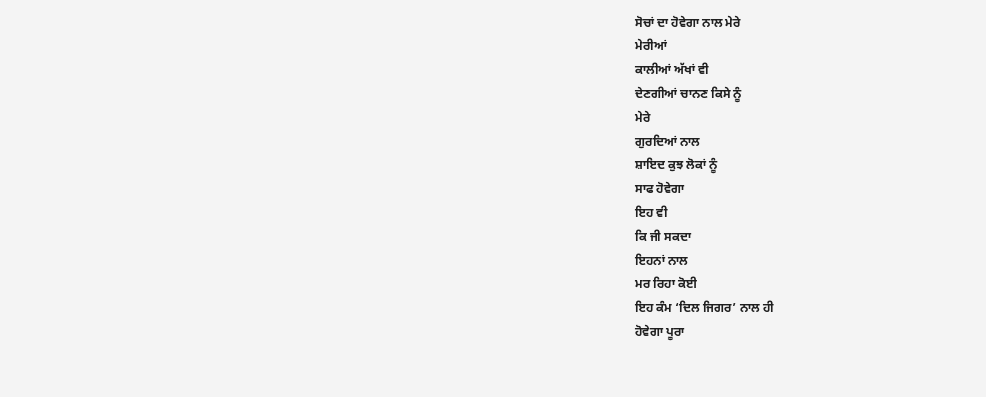ਸੋਚਾਂ ਦਾ ਹੋਵੇਗਾ ਨਾਲ ਮੇਰੇ
ਮੇਰੀਆਂ
ਕਾਲੀਆਂ ਅੱਖਾਂ ਵੀ
ਦੇਣਗੀਆਂ ਚਾਨਣ ਕਿਸੇ ਨੂੰ
ਮੇਰੇ
ਗੁਰਦਿਆਂ ਨਾਲ
ਸ਼ਾਇਦ ਕੁਝ ਲੋਕਾਂ ਨੂੰ
ਸਾਫ ਹੋਵੇਗਾ
ਇਹ ਵੀ
ਕਿ ਜੀ ਸਕਦਾ
ਇਹਨਾਂ ਨਾਲ
ਮਰ ਰਿਹਾ ਕੋਈ
ਇਹ ਕੰਮ ‘ਦਿਲ ਜਿਗਰ’ ਨਾਲ ਹੀ
ਹੋਵੇਗਾ ਪੂਰਾ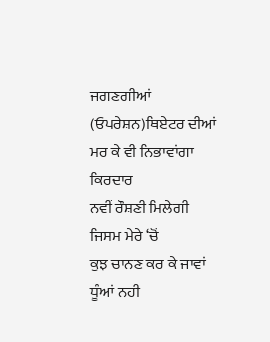ਜਗਣਗੀਆਂ
(ਓਪਰੇਸ਼ਨ)ਥਿਏਟਰ ਦੀਆਂ
ਮਰ ਕੇ ਵੀ ਨਿਭਾਵਾਂਗਾ
ਕਿਰਦਾਰ
ਨਵੀਂ ਰੌਸ਼ਣੀ ਮਿਲੇਗੀ
ਜਿਸਮ ਮੇਰੇ ‘ਚੋਂ
ਕੁਝ ਚਾਨਣ ਕਰ ਕੇ ਜਾਵਾਂ
ਧੂੰਆਂ ਨਹੀ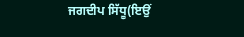ਜਗਦੀਪ ਸਿੱਧੂ(ਇਉਂ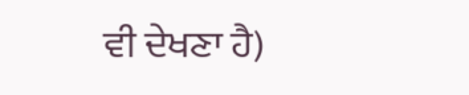ਵੀ ਦੇਖਣਾ ਹੈ)